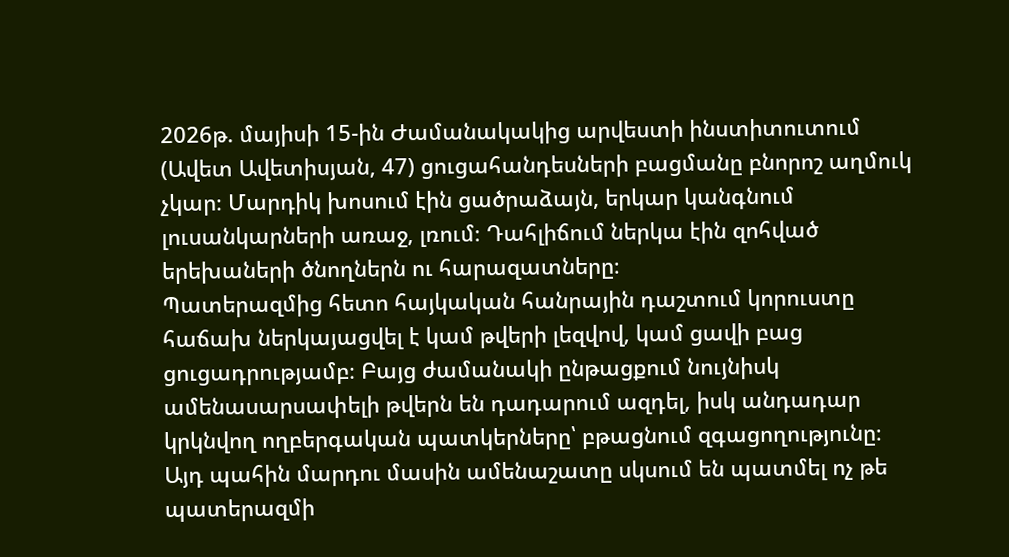2026թ. մայիսի 15-ին Ժամանակակից արվեստի ինստիտուտում (Ավետ Ավետիսյան, 47) ցուցահանդեսների բացմանը բնորոշ աղմուկ չկար։ Մարդիկ խոսում էին ցածրաձայն, երկար կանգնում լուսանկարների առաջ, լռում։ Դահլիճում ներկա էին զոհված երեխաների ծնողներն ու հարազատները։
Պատերազմից հետո հայկական հանրային դաշտում կորուստը հաճախ ներկայացվել է կամ թվերի լեզվով, կամ ցավի բաց ցուցադրությամբ։ Բայց ժամանակի ընթացքում նույնիսկ ամենասարսափելի թվերն են դադարում ազդել, իսկ անդադար կրկնվող ողբերգական պատկերները՝ բթացնում զգացողությունը։
Այդ պահին մարդու մասին ամենաշատը սկսում են պատմել ոչ թե պատերազմի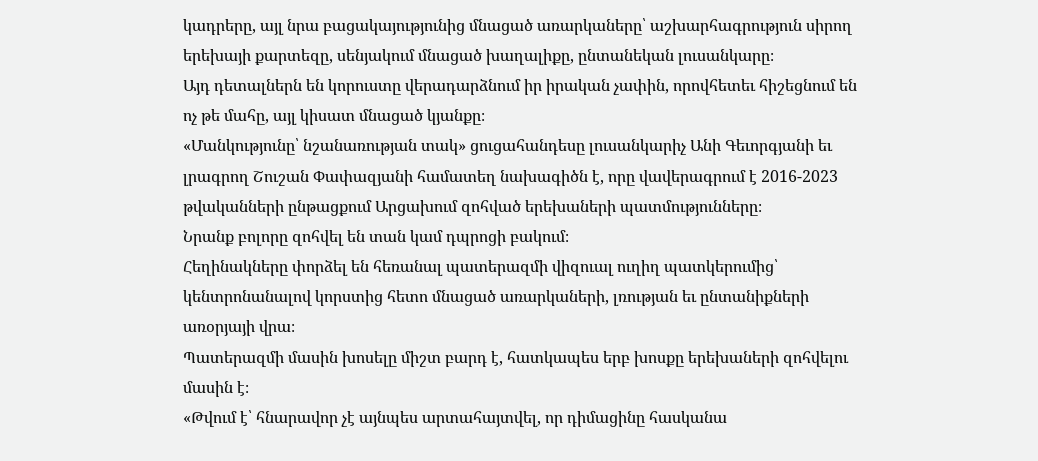կադրերը, այլ նրա բացակայությունից մնացած առարկաները՝ աշխարհագրություն սիրող երեխայի քարտեզը, սենյակում մնացած խաղալիքը, ընտանեկան լուսանկարը։
Այդ դետալներն են կորուստը վերադարձնում իր իրական չափին, որովհետեւ հիշեցնում են ոչ թե մահը, այլ կիսատ մնացած կյանքը։
«Մանկությունը՝ նշանառության տակ» ցուցահանդեսը լուսանկարիչ Անի Գեւորգյանի եւ լրագրող Շուշան Փափազյանի համատեղ նախագիծն է, որը վավերագրում է 2016-2023 թվականների ընթացքում Արցախում զոհված երեխաների պատմությունները։
Նրանք բոլորը զոհվել են տան կամ դպրոցի բակում։
Հեղինակները փորձել են հեռանալ պատերազմի վիզուալ ուղիղ պատկերումից՝ կենտրոնանալով կորստից հետո մնացած առարկաների, լռության եւ ընտանիքների առօրյայի վրա։
Պատերազմի մասին խոսելը միշտ բարդ է, հատկապես երբ խոսքը երեխաների զոհվելու մասին է։
«Թվում է՝ հնարավոր չէ այնպես արտահայտվել, որ դիմացինը հասկանա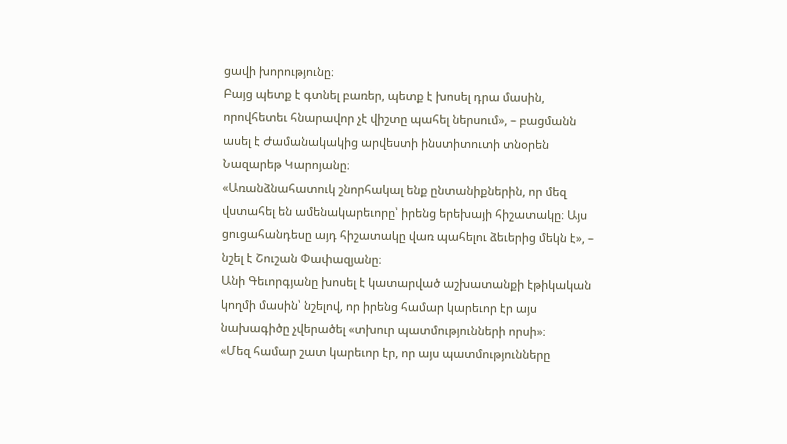ցավի խորությունը։
Բայց պետք է գտնել բառեր, պետք է խոսել դրա մասին, որովհետեւ հնարավոր չէ վիշտը պահել ներսում», – բացմանն ասել է Ժամանակակից արվեստի ինստիտուտի տնօրեն Նազարեթ Կարոյանը։
«Առանձնահատուկ շնորհակալ ենք ընտանիքներին, որ մեզ վստահել են ամենակարեւորը՝ իրենց երեխայի հիշատակը։ Այս ցուցահանդեսը այդ հիշատակը վառ պահելու ձեւերից մեկն է», – նշել է Շուշան Փափազյանը։
Անի Գեւորգյանը խոսել է կատարված աշխատանքի էթիկական կողմի մասին՝ նշելով, որ իրենց համար կարեւոր էր այս նախագիծը չվերածել «տխուր պատմությունների որսի»։
«Մեզ համար շատ կարեւոր էր, որ այս պատմությունները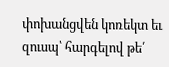փոխանցվեն կոռեկտ եւ զուսպ՝ հարգելով թե՛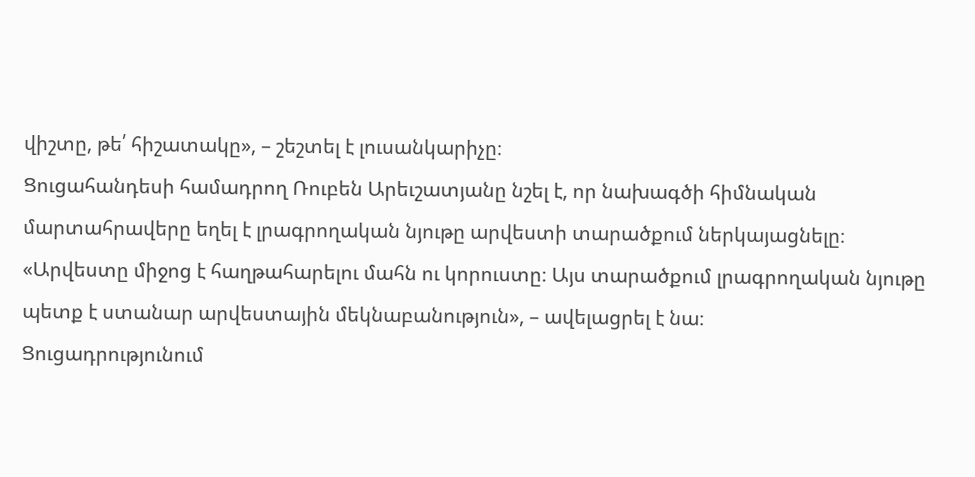վիշտը, թե՛ հիշատակը», – շեշտել է լուսանկարիչը։
Ցուցահանդեսի համադրող Ռուբեն Արեւշատյանը նշել է, որ նախագծի հիմնական մարտահրավերը եղել է լրագրողական նյութը արվեստի տարածքում ներկայացնելը։
«Արվեստը միջոց է հաղթահարելու մահն ու կորուստը։ Այս տարածքում լրագրողական նյութը պետք է ստանար արվեստային մեկնաբանություն», – ավելացրել է նա։
Ցուցադրությունում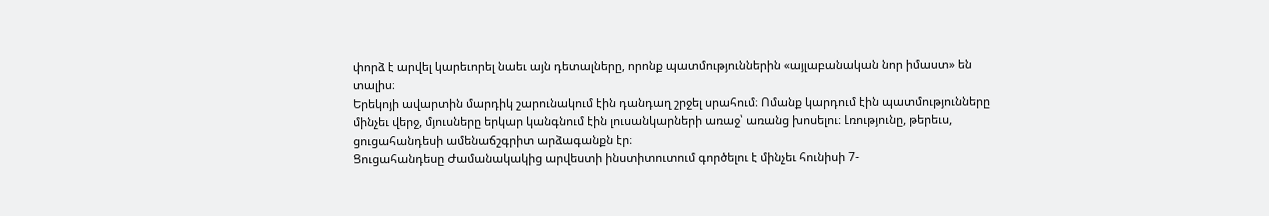փորձ է արվել կարեւորել նաեւ այն դետալները, որոնք պատմություններին «այլաբանական նոր իմաստ» են տալիս։
Երեկոյի ավարտին մարդիկ շարունակում էին դանդաղ շրջել սրահում։ Ոմանք կարդում էին պատմությունները մինչեւ վերջ, մյուսները երկար կանգնում էին լուսանկարների առաջ՝ առանց խոսելու։ Լռությունը, թերեւս, ցուցահանդեսի ամենաճշգրիտ արձագանքն էր։
Ցուցահանդեսը Ժամանակակից արվեստի ինստիտուտում գործելու է մինչեւ հունիսի 7-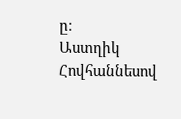ը։
Աստղիկ Հովհաննեսով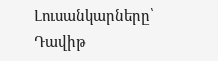Լուսանկարները՝ Դավիթ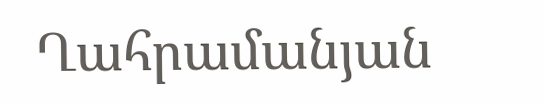Ղահրամանյան